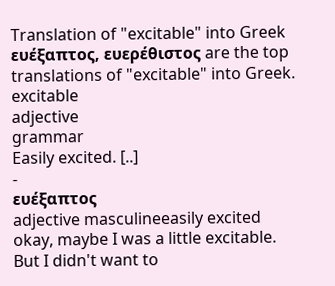Translation of "excitable" into Greek
ευέξαπτος, ευερέθιστος are the top translations of "excitable" into Greek.
excitable
adjective
grammar
Easily excited. [..]
-
ευέξαπτος
adjective masculineeasily excited
okay, maybe I was a little excitable. But I didn't want to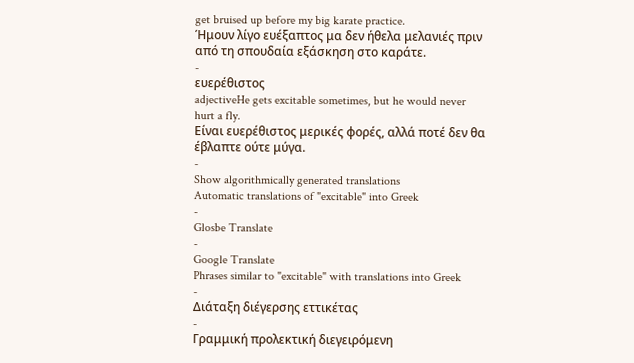get bruised up before my big karate practice.
Ήμουν λίγο ευέξαπτος μα δεν ήθελα μελανιές πριν από τη σπουδαία εξάσκηση στο καράτε.
-
ευερέθιστος
adjectiveHe gets excitable sometimes, but he would never hurt a fly.
Είναι ευερέθιστος μερικές φορές, αλλά ποτέ δεν θα έβλαπτε ούτε μύγα.
-
Show algorithmically generated translations
Automatic translations of "excitable" into Greek
-
Glosbe Translate
-
Google Translate
Phrases similar to "excitable" with translations into Greek
-
Διάταξη διέγερσης εττικέτας
-
Γραμμική προλεκτική διεγειρόμενη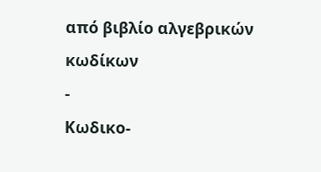από βιβλίο αλγεβρικών κωδίκων
-
Κωδικο-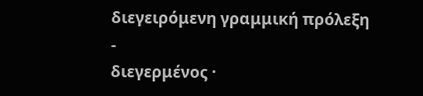διεγειρόμενη γραμμική πρόλεξη
-
διεγερμένος ·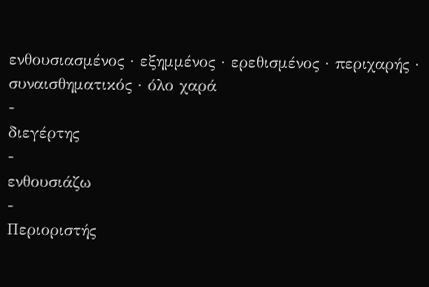ενθουσιασμένος · εξημμένος · ερεθισμένος · περιχαρής · συναισθηματικός · όλο χαρά
-
διεγέρτης
-
ενθουσιάζω
-
Περιοριστής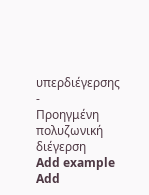υπερδιέγερσης
-
Προηγμένη πολυζωνική διέγερση
Add example
Add